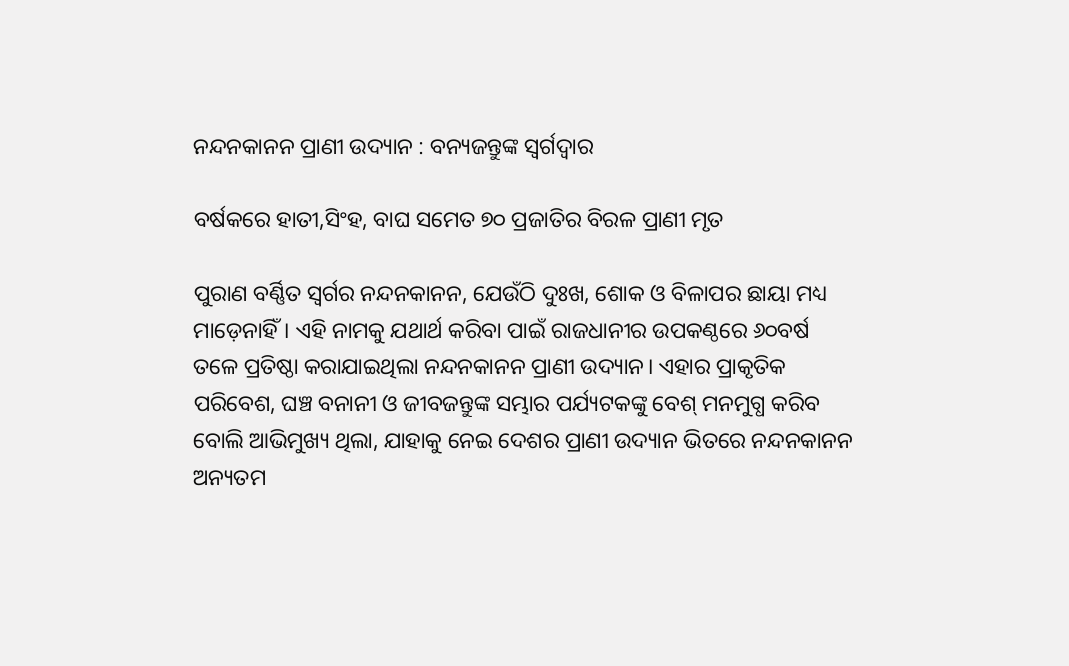ନନ୍ଦନକାନନ ପ୍ରାଣୀ ଉଦ୍ୟାନ : ବନ୍ୟଜନ୍ତୁଙ୍କ ସ୍ବର୍ଗଦ୍ବାର

ବର୍ଷକରେ ହାତୀ,ସିଂହ, ବାଘ ସମେତ ୭୦ ପ୍ରଜାତିର ବିରଳ ପ୍ରାଣୀ ମୃତ

ପୁରାଣ ବର୍ଣ୍ଣିତ ସ୍ବର୍ଗର ନନ୍ଦନକାନନ, ଯେଉଁଠି ଦୁଃଖ, ଶୋକ ଓ ବିଳାପର ଛାୟା ମଧ୍ୟ ମାଡ଼େନାହିଁ। ଏହି ନାମକୁ ଯଥାର୍ଥ କରିବା ପାଇଁ ରାଜଧାନୀର ଉପକଣ୍ଠରେ ୬୦ବର୍ଷ ତଳେ ପ୍ରତିଷ୍ଠା କରାଯାଇଥିଲା ନନ୍ଦନକାନନ ପ୍ରାଣୀ ଉଦ୍ୟାନ। ଏହାର ପ୍ରାକୃତିକ ପରିବେଶ, ଘଞ୍ଚ ବନାନୀ ଓ ଜୀବଜନ୍ତୁଙ୍କ ସମ୍ଭାର ପର୍ଯ୍ୟଟକଙ୍କୁ ବେଶ୍‌ ମନମୁଗ୍ଧ କରିବ ବୋଲି ଆଭିମୁଖ୍ୟ ଥିଲା, ଯାହାକୁ ନେଇ ଦେଶର ପ୍ରାଣୀ ଉଦ୍ୟାନ ଭିତରେ ନନ୍ଦନକାନନ ଅନ୍ୟତମ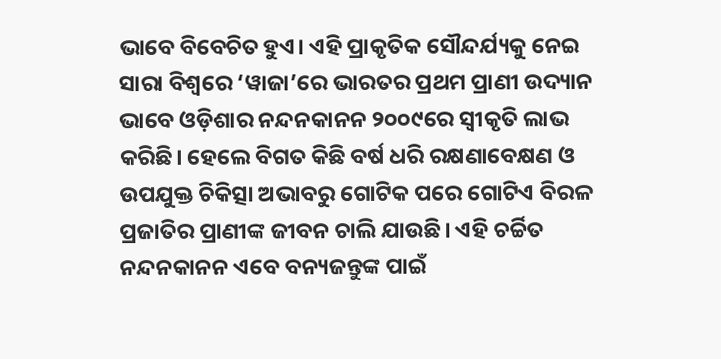ଭାବେ ବିବେଚିତ ହୁଏ। ଏହି ପ୍ରାକୃତିକ ସୌନ୍ଦର୍ଯ୍ୟକୁ ନେଇ ସାରା ବିଶ୍ବରେ ‘ୱାଜା’ରେ ଭାରତର ପ୍ରଥମ ପ୍ରାଣୀ ଉଦ୍ୟାନ ଭାବେ ଓଡ଼ିଶାର ନନ୍ଦନକାନନ ୨୦୦୯ରେ ସ୍ବୀକୃତି ଲାଭ କରିଛି। ହେଲେ ବିଗତ କିଛି ବର୍ଷ ଧରି ରକ୍ଷଣାବେକ୍ଷଣ ଓ ଉପଯୁକ୍ତ ଚିକିତ୍ସା ଅଭାବରୁ ଗୋଟିକ ପରେ ଗୋଟିଏ ବିରଳ ପ୍ରଜାତିର ପ୍ରାଣୀଙ୍କ ଜୀବନ ଚାଲି ଯାଉଛି। ଏହି ଚର୍ଚ୍ଚିତ ନନ୍ଦନକାନନ ଏବେ ବନ୍ୟଜନ୍ତୁଙ୍କ ପାଇଁ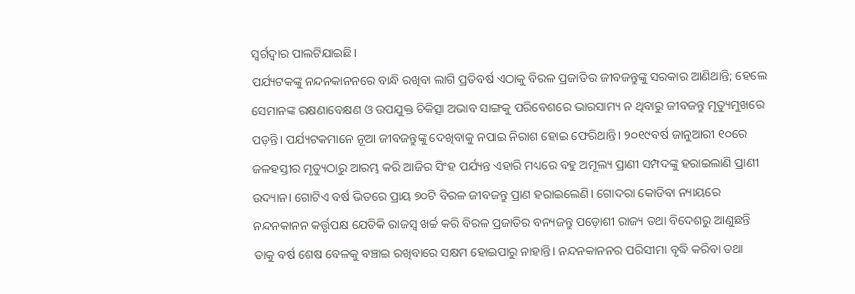ସ୍ବର୍ଗଦ୍ବାର ପାଲଟିଯାଇଛି।
ପର୍ଯ୍ୟଟକଙ୍କୁ ନନ୍ଦନକାନନରେ ବାନ୍ଧି ରଖିବା ଲାଗି ପ୍ରତିବର୍ଷ ଏଠାକୁ ବିରଳ ପ୍ରଜାତିର ଜୀବଜନ୍ତୁଙ୍କୁ ସରକାର ଆଣିଥାନ୍ତି; ହେଲେ ସେମାନଙ୍କ ରକ୍ଷଣାବେକ୍ଷଣ ଓ ଉପଯୁକ୍ତ ଚିକିତ୍ସା ଅଭାବ ସାଙ୍ଗକୁ ପରିବେଶରେ ଭାରସାମ୍ୟ ନ ଥିବାରୁ ଜୀବଜନ୍ତୁ ମୃତ୍ୟୁମୁଖରେ ପଡ଼ନ୍ତି। ପର୍ଯ୍ୟଟକମାନେ ନୂଆ ଜୀବଜନ୍ତୁଙ୍କୁ ଦେଖିବାକୁ ନପାଇ ନିରାଶ ହୋଇ ଫେରିଥାନ୍ତି। ୨୦୧୯ବର୍ଷ ଜାନୁଆରୀ ୧୦ରେ ଜଳହସ୍ତୀର ମୃତ୍ୟୁଠାରୁ ଆରମ୍ଭ କରି ଆଜିର ସିଂହ ପର୍ଯ୍ୟନ୍ତ ଏହାରି ମଧ୍ୟରେ ବହୁ ଅମୂଲ୍ୟ ପ୍ରାଣୀ ସମ୍ପଦଙ୍କୁ ହରାଇଲାଣି ପ୍ରାଣୀ ଉଦ୍ୟାନ। ଗୋଟିଏ ବର୍ଷ ଭିତରେ ପ୍ରାୟ ୭୦ଟି ବିରଳ ଜୀବଜନ୍ତୁ ପ୍ରାଣ ହରାଇଲେଣି। ଗୋଦରା କୋଡିବା ନ୍ୟାୟରେ ନନ୍ଦନକାନନ କର୍ତ୍ତୃପକ୍ଷ ଯେତିକି ରାଜସ୍ବ ଖର୍ଚ୍ଚ କରି ବିରଳ ପ୍ରଜାତିର ବନ୍ୟଜନ୍ତୁ ପଡ଼ୋଶୀ ରାଜ୍ୟ ତଥା ବିଦେଶରୁ ଆଣୁଛନ୍ତି ତାକୁ ବର୍ଷ ଶେଷ ବେଳକୁ ବଞ୍ଚାଇ ରଖିବାରେ ସକ୍ଷମ ହୋଇପାରୁ ନାହାନ୍ତି। ନନ୍ଦନକାନନର ପରିସୀମା ବୃଦ୍ଧି କରିବା ତଥା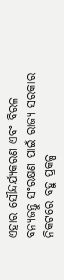ଏହାର ସୌନ୍ଦର୍ଯ୍ୟକରଣ ଏବଂ ବିରଳ ବନ୍ୟଜନ୍ତୁ ସଂରକ୍ଷଣ ପାଇଁ ରାଜ୍ୟ ସରକାର ନିକଟରେ ବହୁ ପ୍ରକଳ୍ପ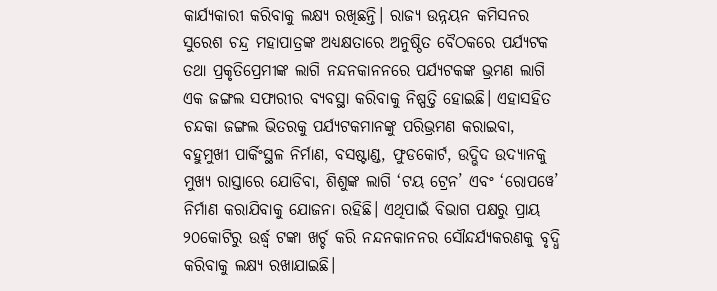କାର୍ଯ୍ୟକାରୀ କରିବାକୁ ଲକ୍ଷ୍ୟ ରଖିଛନ୍ତି। ରାଜ୍ୟ ଉନ୍ନୟନ କମିସନର ସୁରେଶ ଚନ୍ଦ୍ର ମହାପାତ୍ରଙ୍କ ଅଧ୍ୟକ୍ଷତାରେ ଅନୁଷ୍ଠିତ ବୈଠକରେ ପର୍ଯ୍ୟଟକ ତଥା ପ୍ରକୃତିପ୍ରେମୀଙ୍କ ଲାଗି ନନ୍ଦନକାନନରେ ପର୍ଯ୍ୟଟକଙ୍କ ଭ୍ରମଣ ଲାଗି ଏକ ଜଙ୍ଗଲ ସଫାରୀର ବ୍ୟବସ୍ଥା କରିବାକୁ ନିଷ୍ପତ୍ତି ହୋଇଛି। ଏହାସହିତ ଚନ୍ଦକା ଜଙ୍ଗଲ ଭିତରକୁ ପର୍ଯ୍ୟଟକମାନଙ୍କୁ ପରିଭ୍ରମଣ କରାଇବା, ବହୁମୁଖୀ ପାର୍କିଂସ୍ଥଳ ନିର୍ମାଣ, ବସଷ୍ଟାଣ୍ଡ, ଫୁଡକୋର୍ଟ, ଉଦ୍ଭିଦ ଉଦ୍ୟାନକୁ ମୁଖ୍ୟ ରାସ୍ତାରେ ଯୋଡିବା, ଶିଶୁଙ୍କ ଲାଗି ‘ଟୟ ଟ୍ରେନ’ ଏବଂ ‘ରୋପୱେ’ ନିର୍ମାଣ କରାଯିବାକୁ ଯୋଜନା ରହିଛି। ଏଥିପାଇଁ ବିଭାଗ ପକ୍ଷରୁ ପ୍ରାୟ ୨୦କୋଟିରୁ ଉର୍ଦ୍ଧ୍ବ ଟଙ୍କା ଖର୍ଚ୍ଚ କରି ନନ୍ଦନକାନନର ସୌନ୍ଦର୍ଯ୍ୟକରଣକୁ ବୃଦ୍ଧି କରିବାକୁ ଲକ୍ଷ୍ୟ ରଖାଯାଇଛି।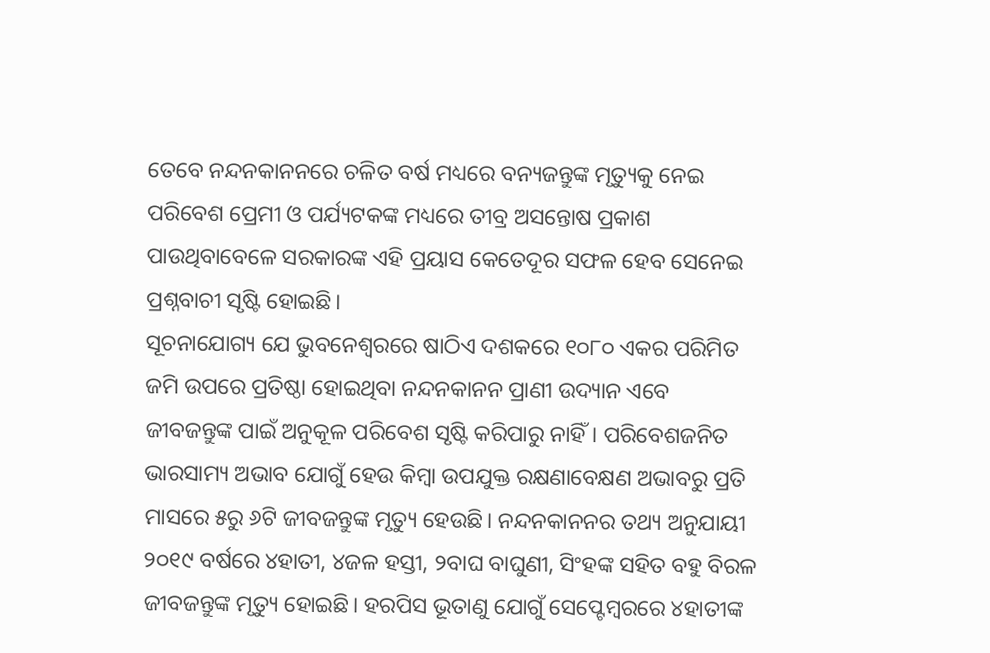ତେବେ ନନ୍ଦନକାନନରେ ଚଳିତ ବର୍ଷ ମଧ୍ୟରେ ବନ୍ୟଜନ୍ତୁଙ୍କ ମୃତ୍ୟୁକୁ ନେଇ ପରିବେଶ ପ୍ରେମୀ ଓ ପର୍ଯ୍ୟଟକଙ୍କ ମଧ୍ୟରେ ତୀବ୍ର ଅସନ୍ତୋଷ ପ୍ରକାଶ ପାଉଥିବାବେଳେ ସରକାରଙ୍କ ଏହି ପ୍ରୟାସ କେତେଦୂର ସଫଳ ହେବ ସେନେଇ ପ୍ରଶ୍ନବାଚୀ ସୃଷ୍ଟି ହୋଇଛି।
ସୂଚନାଯୋଗ୍ୟ ଯେ ଭୁବନେଶ୍ବରରେ ଷାଠିଏ ଦଶକରେ ୧୦୮୦ ଏକର ପରିମିତ ଜମି ଉପରେ ପ୍ରତିଷ୍ଠା ହୋଇଥିବା ନନ୍ଦନକାନନ ପ୍ରାଣୀ ଉଦ୍ୟାନ ଏବେ ଜୀବଜନ୍ତୁଙ୍କ ପାଇଁ ଅନୁକୂଳ ପରିବେଶ ସୃଷ୍ଟି କରିପାରୁ ନାହିଁ। ପରିବେଶଜନିତ ଭାରସାମ୍ୟ ଅଭାବ ଯୋଗୁଁ ହେଉ କିମ୍ବା ଉପଯୁକ୍ତ ରକ୍ଷଣାବେକ୍ଷଣ ଅଭାବରୁ ପ୍ରତି ମାସରେ ୫ରୁ ୬ଟି ଜୀବଜନ୍ତୁଙ୍କ ମୃତ୍ୟୁ ହେଉଛି। ନନ୍ଦନକାନନର ତଥ୍ୟ ଅନୁଯାୟୀ ୨୦୧୯ ବର୍ଷରେ ୪ହାତୀ, ୪ଜଳ ହସ୍ତୀ, ୨ବାଘ ବାଘୁଣୀ, ସିଂହଙ୍କ ସହିତ ବହୁ ବିରଳ ଜୀବଜନ୍ତୁଙ୍କ ମୃତ୍ୟୁ ହୋଇଛି। ହରପିସ ଭୂତାଣୁ ଯୋଗୁଁ ସେପ୍ଟେମ୍ବରରେ ୪ହାତୀଙ୍କ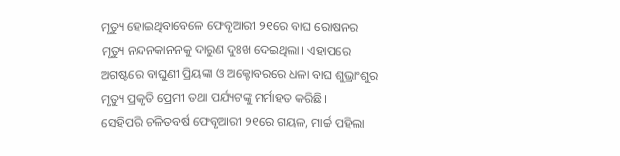ମୃତ୍ୟୁ ହୋଇଥିବାବେଳେ ଫେବୃଆରୀ ୨୧ରେ ବାଘ ରୋଷନର ମୃତ୍ୟୁ ନନ୍ଦନକାନନକୁ ଦାରୁଣ ଦୁଃଖ ଦେଇଥିଲା। ଏହାପରେ ଅଗଷ୍ଟରେ ବାଘୁଣୀ ପ୍ରିୟଙ୍କା ଓ ଅକ୍ଟୋବରରେ ଧଳା ବାଘ ଶୁଭ୍ରାଂଶୁର ମୃତ୍ୟୁ ପ୍ରକୃତି ପ୍ରେମୀ ତଥା ପର୍ଯ୍ୟଟଙ୍କୁ ମର୍ମାହତ କରିଛି।
ସେହିପରି ଚଳିତବର୍ଷ ଫେବୃଆରୀ ୨୧ରେ ଗୟଳ, ମାର୍ଚ୍ଚ ପହିଲା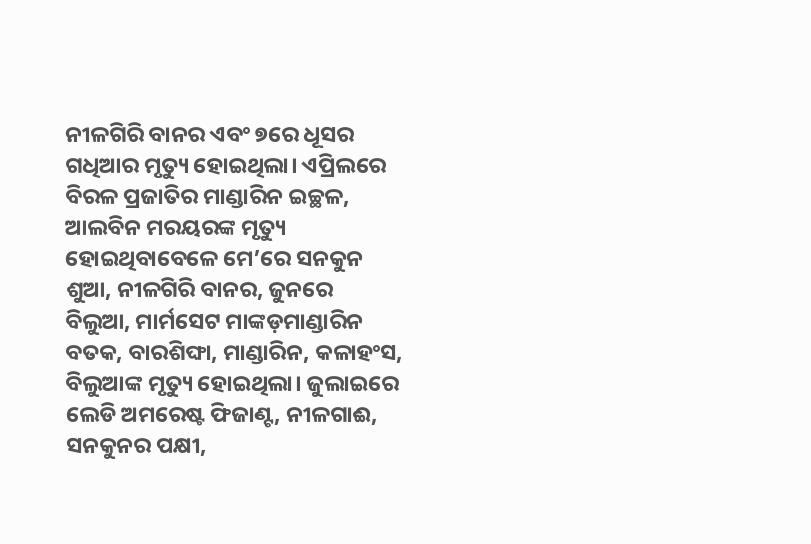ନୀଳଗିରି ବାନର ଏବଂ ୭ରେ ଧୂସର ଗଧିଆର ମୃତ୍ୟୁ ହୋଇଥିଲା। ଏପ୍ରିଲରେ ବିରଳ ପ୍ରଜାତିର ମାଣ୍ଡାରିନ ଇଚ୍ଛଳ, ଆଲବିନ ମରୟରଙ୍କ ମୃତ୍ୟୁ ହୋଇଥିବାବେଳେ ମେ’ରେ ସନକୁନ ଶୁଆ, ନୀଳଗିରି ବାନର, ଜୁନରେ ବିଲୁଆ, ମାର୍ମସେଟ ମାଙ୍କଡ଼ମାଣ୍ଡାରିନ ବତକ, ବାରଶିଙ୍ଘା, ମାଣ୍ଡାରିନ, କଳାହଂସ, ବିଲୁଆଙ୍କ ମୃତ୍ୟୁ ହୋଇଥିଲା। ଜୁଲାଇରେ ଲେଡି ଅମରେଷ୍ଟ ଫିଜାଣ୍ଟ, ନୀଳଗାଈ, ସନକୁନର ପକ୍ଷୀ,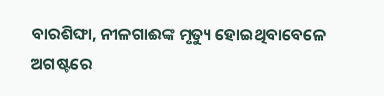ବାରଶିଙ୍ଘା, ନୀଳଗାଈଙ୍କ ମୃତ୍ୟୁ ହୋଇଥିବାବେଳେ ଅଗଷ୍ଟରେ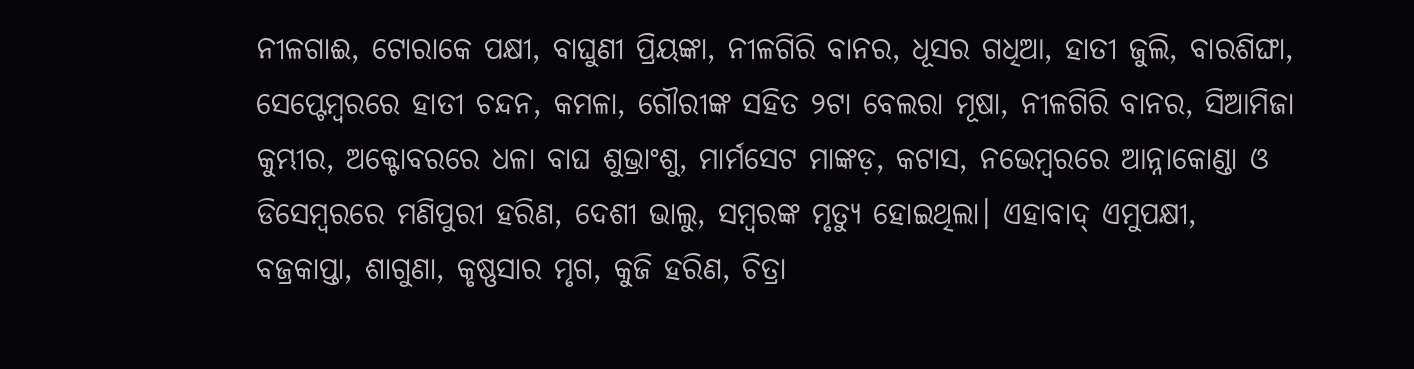ନୀଳଗାଈ, ଟୋରାକେ ପକ୍ଷୀ, ବାଘୁଣୀ ପ୍ରିୟଙ୍କା, ନୀଳଗିରି ବାନର, ଧୂସର ଗଧିଆ, ହାତୀ ଜୁଲି, ବାରଶିଙ୍ଘା, ସେପ୍ଟେମ୍ବରରେ ହାତୀ ଚନ୍ଦନ, କମଳା, ଗୌରୀଙ୍କ ସହିତ ୨ଟା ବେଲରା ମୂଷା, ନୀଳଗିରି ବାନର, ସିଆମିଜା କୁମ୍ଭୀର, ଅକ୍ଟୋବରରେ ଧଳା ବାଘ ଶୁଭ୍ରାଂଶୁ, ମାର୍ମସେଟ ମାଙ୍କଡ଼, କଟାସ, ନଭେମ୍ବରରେ ଆନ୍ନାକୋଣ୍ଡା ଓ ଡିସେମ୍ବରରେ ମଣିପୁରୀ ହରିଣ, ଦେଶୀ ଭାଲୁ, ସମ୍ବରଙ୍କ ମୃତ୍ୟୁ ହୋଇଥିଲା। ଏହାବାଦ୍ ଏମୁପକ୍ଷୀ, ବଜ୍ରକାପ୍ତା, ଶାଗୁଣା, କୃଷ୍ଣସାର ମୃଗ, କୁଜି ହରିଣ, ଚିତ୍ରା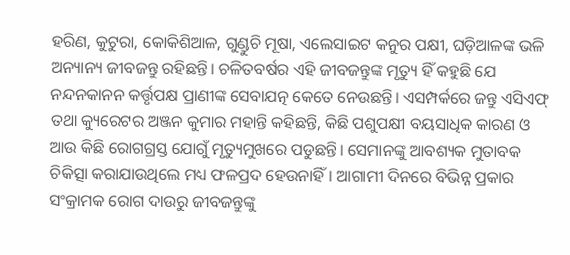ହରିଣ, କୁଟୁରା, କୋକିଶିଆଳ, ଗୁଣ୍ଡୁଚି ମୂଷା, ଏଲେସାଇଟ କନୁର ପକ୍ଷୀ, ଘଡ଼ିଆଳଙ୍କ ଭଳି ଅନ୍ୟାନ୍ୟ ଜୀବଜନ୍ତୁ ରହିଛନ୍ତି। ଚଳିତବର୍ଷର ଏହି ଜୀବଜନ୍ତୁଙ୍କ ମୃତ୍ୟୁ ହିଁ କହୁଛି ଯେ ନନ୍ଦନକାନନ କର୍ତ୍ତୃପକ୍ଷ ପ୍ରାଣୀଙ୍କ ସେବାଯତ୍ନ କେତେ ନେଉଛନ୍ତି। ଏସମ୍ପର୍କରେ ଜନ୍ତୁ ଏସିଏଫ୍‍ ତଥା କ୍ୟୁରେଟର ଅଞ୍ଜନ କୁମାର ମହାନ୍ତି କହିଛନ୍ତି, କିଛି ପଶୁପକ୍ଷୀ ବୟସାଧିକ କାରଣ ଓ ଆଉ କିଛି ରୋଗଗ୍ରସ୍ତ ଯୋଗୁଁ ମୃତ୍ୟୁମୁଖରେ ପଡୁଛନ୍ତି। ସେମାନଙ୍କୁ ଆବଶ୍ୟକ ମୁତାବକ ଚିକିତ୍ସା କରାଯାଉଥିଲେ ମଧ୍ୟ ଫଳପ୍ରଦ ହେଉନାହିଁ। ଆଗାମୀ ଦିନରେ ବିଭିନ୍ନ ପ୍ରକାର ସଂକ୍ରାମକ ରୋଗ ଦାଉରୁ ଜୀବଜନ୍ତୁଙ୍କୁ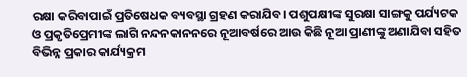ରକ୍ଷା କରିବାପାଇଁ ପ୍ରତିଷେଧକ ବ୍ୟବସ୍ଥା ଗ୍ରହଣ କରାଯିବ। ପଶୁପକ୍ଷୀଙ୍କ ସୁରକ୍ଷା ସାଙ୍ଗକୁ ପର୍ଯ୍ୟଟକ ଓ ପ୍ରକୃତିପ୍ରେମୀଙ୍କ ଲାଗି ନନ୍ଦନକାନନରେ ନୂଆବର୍ଷରେ ଆଉ କିଛି ନୂଆ ପ୍ରାଣୀଙ୍କୁ ଅଣାଯିବା ସହିତ ବିଭିନ୍ନ ପ୍ରକାର କାର୍ଯ୍ୟକ୍ରମ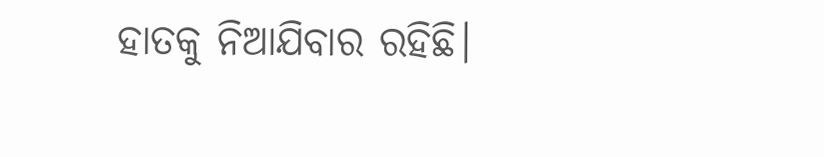ହାତକୁ ନିଆଯିବାର ରହିଛି।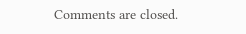Comments are closed.